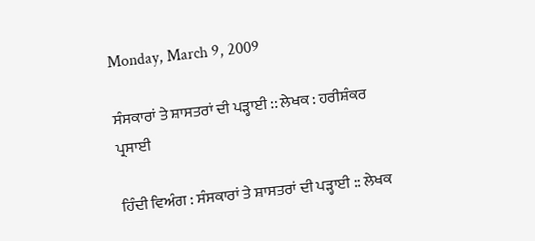Monday, March 9, 2009

ਸੰਸਕਾਰਾਂ ਤੇ ਸ਼ਾਸਤਰਾਂ ਦੀ ਪੜ੍ਹਾਈ :: ਲੇਖਕ : ਹਰੀਸ਼ੰਕਰ ਪ੍ਰਸਾਈ

ਹਿੰਦੀ ਵਿਅੰਗ : ਸੰਸਕਾਰਾਂ ਤੇ ਸ਼ਾਸਤਰਾਂ ਦੀ ਪੜ੍ਹਾਈ :: ਲੇਖਕ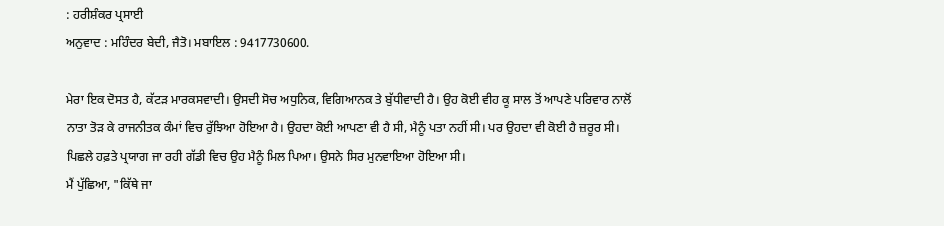: ਹਰੀਸ਼ੰਕਰ ਪ੍ਰਸਾਈ
ਅਨੁਵਾਦ : ਮਹਿੰਦਰ ਬੇਦੀ, ਜੈਤੋ। ਮਬਾਇਲ : 9417730600.

ਮੇਰਾ ਇਕ ਦੋਸਤ ਹੈ, ਕੱਟੜ ਮਾਰਕਸਵਾਦੀ। ਉਸਦੀ ਸੋਚ ਅਧੁਨਿਕ, ਵਿਗਿਆਨਕ ਤੇ ਬੁੱਧੀਵਾਦੀ ਹੈ। ਉਹ ਕੋਈ ਵੀਹ ਕੂ ਸਾਲ ਤੋਂ ਆਪਣੇ ਪਰਿਵਾਰ ਨਾਲੋਂ ਨਾਤਾ ਤੋੜ ਕੇ ਰਾਜਨੀਤਕ ਕੰਮਾਂ ਵਿਚ ਰੁੱਝਿਆ ਹੋਇਆ ਹੈ। ਉਹਦਾ ਕੋਈ ਆਪਣਾ ਵੀ ਹੈ ਸੀ, ਮੈਨੂੰ ਪਤਾ ਨਹੀਂ ਸੀ। ਪਰ ਉਹਦਾ ਵੀ ਕੋਈ ਹੈ ਜ਼ਰੂਰ ਸੀ। ਪਿਛਲੇ ਹਫ਼ਤੇ ਪ੍ਰਯਾਗ ਜਾ ਰਹੀ ਗੱਡੀ ਵਿਚ ਉਹ ਮੈਨੂੰ ਮਿਲ ਪਿਆ। ਉਸਨੇ ਸਿਰ ਮੁਨਵਾਇਆ ਹੋਇਆ ਸੀ।
ਮੈਂ ਪੁੱਛਿਆ, "ਕਿੱਥੇ ਜਾ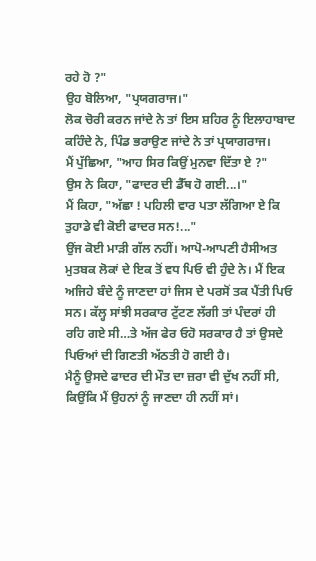ਰਹੇ ਹੋ ?"
ਉਹ ਬੋਲਿਆ, "ਪ੍ਰਯਗਰਾਜ।"
ਲੋਕ ਚੋਰੀ ਕਰਨ ਜਾਂਦੇ ਨੇ ਤਾਂ ਇਸ ਸ਼ਹਿਰ ਨੂੰ ਇਲਾਹਾਬਾਦ ਕਹਿੰਦੇ ਨੇ, ਪਿੰਡ ਭਰਾਉਣ ਜਾਂਦੇ ਨੇ ਤਾਂ ਪ੍ਰਯਾਗਰਾਜ।
ਮੈਂ ਪੁੱਛਿਆ, "ਆਹ ਸਿਰ ਕਿਉਂ ਮੁਨਵਾ ਦਿੱਤਾ ਏ ?"
ਉਸ ਨੇ ਕਿਹਾ, "ਫਾਦਰ ਦੀ ਡੈੱਥ ਹੋ ਗਈ...।"
ਮੈਂ ਕਿਹਾ, "ਅੱਛਾ ! ਪਹਿਲੀ ਵਾਰ ਪਤਾ ਲੱਗਿਆ ਏ ਕਿ ਤੁਹਾਡੇ ਵੀ ਕੋਈ ਫਾਦਰ ਸਨ!..."
ਉਂਜ ਕੋਈ ਮਾੜੀ ਗੱਲ ਨਹੀਂ। ਆਪੋ-ਆਪਣੀ ਹੈਸੀਅਤ ਮੁਤਬਕ ਲੋਕਾਂ ਦੇ ਇਕ ਤੋਂ ਵਧ ਪਿਓ ਵੀ ਹੁੰਦੇ ਨੇ। ਮੈਂ ਇਕ ਅਜਿਹੇ ਬੰਦੇ ਨੂੰ ਜਾਣਦਾ ਹਾਂ ਜਿਸ ਦੇ ਪਰਸੋਂ ਤਕ ਪੈਂਤੀ ਪਿਓ ਸਨ। ਕੱਲ੍ਹ ਸਾਂਝੀ ਸਰਕਾਰ ਟੁੱਟਣ ਲੱਗੀ ਤਾਂ ਪੰਦਰਾਂ ਹੀ ਰਹਿ ਗਏ ਸੀ…ਤੇ ਅੱਜ ਫੇਰ ਓਹੋ ਸਰਕਾਰ ਹੈ ਤਾਂ ਉਸਦੇ ਪਿਓਆਂ ਦੀ ਗਿਣਤੀ ਅੱਠਤੀ ਹੋ ਗਈ ਹੈ।
ਮੈਨੂੰ ਉਸਦੇ ਫਾਦਰ ਦੀ ਮੌਤ ਦਾ ਜ਼ਰਾ ਵੀ ਦੁੱਖ ਨਹੀਂ ਸੀ, ਕਿਉਂਕਿ ਮੈਂ ਉਹਨਾਂ ਨੂੰ ਜਾਣਦਾ ਹੀ ਨਹੀਂ ਸਾਂ।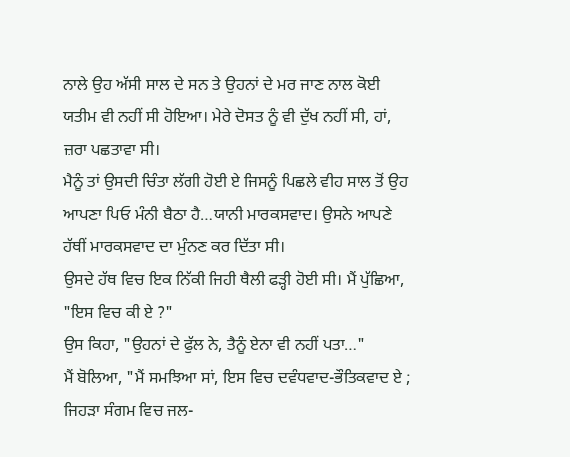ਨਾਲੇ ਉਹ ਅੱਸੀ ਸਾਲ ਦੇ ਸਨ ਤੇ ਉਹਨਾਂ ਦੇ ਮਰ ਜਾਣ ਨਾਲ ਕੋਈ ਯਤੀਮ ਵੀ ਨਹੀਂ ਸੀ ਹੋਇਆ। ਮੇਰੇ ਦੋਸਤ ਨੂੰ ਵੀ ਦੁੱਖ ਨਹੀਂ ਸੀ, ਹਾਂ, ਜ਼ਰਾ ਪਛਤਾਵਾ ਸੀ।
ਮੈਨੂੰ ਤਾਂ ਉਸਦੀ ਚਿੰਤਾ ਲੱਗੀ ਹੋਈ ਏ ਜਿਸਨੂੰ ਪਿਛਲੇ ਵੀਹ ਸਾਲ ਤੋਂ ਉਹ ਆਪਣਾ ਪਿਓ ਮੰਨੀ ਬੈਠਾ ਹੈ…ਯਾਨੀ ਮਾਰਕਸਵਾਦ। ਉਸਨੇ ਆਪਣੇ ਹੱਥੀਂ ਮਾਰਕਸਵਾਦ ਦਾ ਮੁੰਨਣ ਕਰ ਦਿੱਤਾ ਸੀ।
ਉਸਦੇ ਹੱਥ ਵਿਚ ਇਕ ਨਿੱਕੀ ਜਿਹੀ ਥੈਲੀ ਫੜ੍ਹੀ ਹੋਈ ਸੀ। ਮੈਂ ਪੁੱਛਿਆ, "ਇਸ ਵਿਚ ਕੀ ਏ ?"
ਉਸ ਕਿਹਾ, "ਉਹਨਾਂ ਦੇ ਫੁੱਲ ਨੇ, ਤੈਨੂੰ ਏਨਾ ਵੀ ਨਹੀਂ ਪਤਾ…"
ਮੈਂ ਬੋਲਿਆ, "ਮੈਂ ਸਮਝਿਆ ਸਾਂ, ਇਸ ਵਿਚ ਦਵੰਧਵਾਦ-ਭੌਤਿਕਵਾਦ ਏ ; ਜਿਹੜਾ ਸੰਗਮ ਵਿਚ ਜਲ-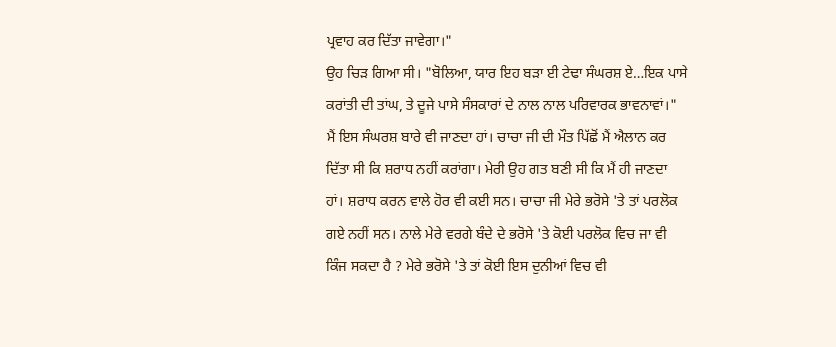ਪ੍ਰਵਾਹ ਕਰ ਦਿੱਤਾ ਜਾਵੇਗਾ।"
ਉਹ ਚਿੜ ਗਿਆ ਸੀ। "ਬੋਲਿਆ, ਯਾਰ ਇਹ ਬੜਾ ਈ ਟੇਢਾ ਸੰਘਰਸ਼ ਏ…ਇਕ ਪਾਸੇ ਕਰਾਂਤੀ ਦੀ ਤਾਂਘ, ਤੇ ਦੂਜੇ ਪਾਸੇ ਸੰਸਕਾਰਾਂ ਦੇ ਨਾਲ ਨਾਲ ਪਰਿਵਾਰਕ ਭਾਵਨਾਵਾਂ।"
ਮੈਂ ਇਸ ਸੰਘਰਸ਼ ਬਾਰੇ ਵੀ ਜਾਣਦਾ ਹਾਂ। ਚਾਚਾ ਜੀ ਦੀ ਮੌਤ ਪਿੱਛੋਂ ਮੈਂ ਐਲਾਨ ਕਰ ਦਿੱਤਾ ਸੀ ਕਿ ਸ਼ਰਾਧ ਨਹੀਂ ਕਰਾਂਗਾ। ਮੇਰੀ ਉਹ ਗਤ ਬਣੀ ਸੀ ਕਿ ਮੈਂ ਹੀ ਜਾਣਦਾ ਹਾਂ। ਸ਼ਰਾਧ ਕਰਨ ਵਾਲੇ ਹੋਰ ਵੀ ਕਈ ਸਨ। ਚਾਚਾ ਜੀ ਮੇਰੇ ਭਰੋਸੇ 'ਤੇ ਤਾਂ ਪਰਲੋਕ ਗਏ ਨਹੀਂ ਸਨ। ਨਾਲੇ ਮੇਰੇ ਵਰਗੇ ਬੰਦੇ ਦੇ ਭਰੋਸੇ 'ਤੇ ਕੋਈ ਪਰਲੋਕ ਵਿਚ ਜਾ ਵੀ ਕਿੰਜ ਸਕਦਾ ਹੈ ? ਮੇਰੇ ਭਰੋਸੇ 'ਤੇ ਤਾਂ ਕੋਈ ਇਸ ਦੁਨੀਆਂ ਵਿਚ ਵੀ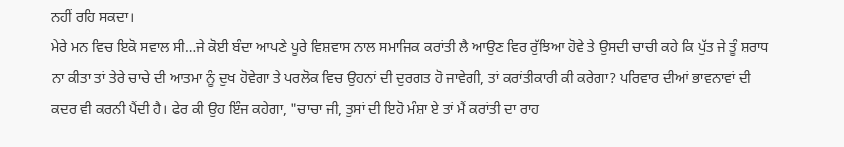ਨਹੀਂ ਰਹਿ ਸਕਦਾ।
ਮੇਰੇ ਮਨ ਵਿਚ ਇਕੋ ਸਵਾਲ ਸੀ…ਜੇ ਕੋਈ ਬੰਦਾ ਆਪਣੇ ਪੂਰੇ ਵਿਸ਼ਵਾਸ ਨਾਲ ਸਮਾਜਿਕ ਕਰਾਂਤੀ ਲੈ ਆਉਣ ਵਿਰ ਰੁੱਝਿਆ ਹੋਵੇ ਤੇ ਉਸਦੀ ਚਾਚੀ ਕਹੇ ਕਿ ਪੁੱਤ ਜੇ ਤੂੰ ਸ਼ਰਾਧ ਨਾ ਕੀਤਾ ਤਾਂ ਤੇਰੇ ਚਾਚੇ ਦੀ ਆਤਮਾ ਨੂੰ ਦੁਖ ਹੋਵੇਗਾ ਤੇ ਪਰਲੋਕ ਵਿਚ ਉਹਨਾਂ ਦੀ ਦੁਰਗਤ ਹੋ ਜਾਵੇਗੀ, ਤਾਂ ਕਰਾਂਤੀਕਾਰੀ ਕੀ ਕਰੇਗਾ? ਪਰਿਵਾਰ ਦੀਆਂ ਭਾਵਨਾਵਾਂ ਦੀ ਕਦਰ ਵੀ ਕਰਨੀ ਪੈਂਦੀ ਹੈ। ਫੇਰ ਕੀ ਉਹ ਇੰਜ ਕਹੇਗਾ, "ਚਾਚਾ ਜੀ, ਤੁਸਾਂ ਦੀ ਇਹੋ ਮੰਸ਼ਾ ਏ ਤਾਂ ਮੈਂ ਕਰਾਂਤੀ ਦਾ ਰਾਹ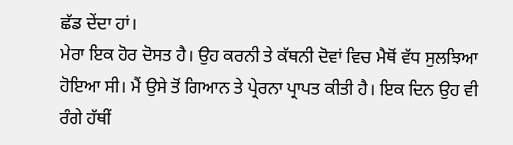ਛੱਡ ਦੇਂਦਾ ਹਾਂ।
ਮੇਰਾ ਇਕ ਹੋਰ ਦੋਸਤ ਹੈ। ਉਹ ਕਰਨੀ ਤੇ ਕੱਥਨੀ ਦੋਵਾਂ ਵਿਚ ਮੈਥੋਂ ਵੱਧ ਸੁਲਝਿਆ ਹੋਇਆ ਸੀ। ਮੈਂ ਉਸੇ ਤੋਂ ਗਿਆਨ ਤੇ ਪ੍ਰੇਰਨਾ ਪ੍ਰਾਪਤ ਕੀਤੀ ਹੈ। ਇਕ ਦਿਨ ਉਹ ਵੀ ਰੰਗੇ ਹੱਥੀਂ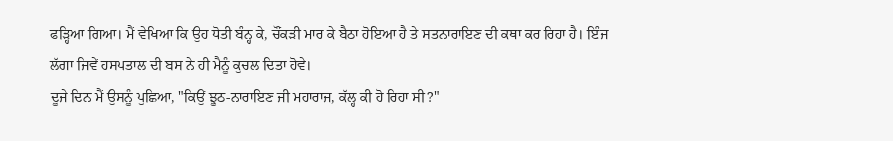ਫੜ੍ਹਿਆ ਗਿਆ। ਮੈਂ ਵੇਖਿਆ ਕਿ ਉਹ ਧੋਤੀ ਬੰਨ੍ਹ ਕੇ, ਚੌਂਕੜੀ ਮਾਰ ਕੇ ਬੈਠਾ ਹੋਇਆ ਹੈ ਤੇ ਸਤਨਾਰਾਇਣ ਦੀ ਕਥਾ ਕਰ ਰਿਹਾ ਹੈ। ਇੰਜ ਲੱਗਾ ਜਿਵੇਂ ਹਸਪਤਾਲ ਦੀ ਬਸ ਨੇ ਹੀ ਮੈਨੂੰ ਕੁਚਲ ਦਿਤਾ ਹੋਵੇ।
ਦੂਜੇ ਦਿਨ ਮੈਂ ਉਸਨੂੰ ਪੁਛਿਆ, "ਕਿਉਂ ਝੂਠ-ਨਾਰਾਇਣ ਜੀ ਮਹਾਰਾਜ, ਕੱਲ੍ਹ ਕੀ ਹੋ ਰਿਹਾ ਸੀ?"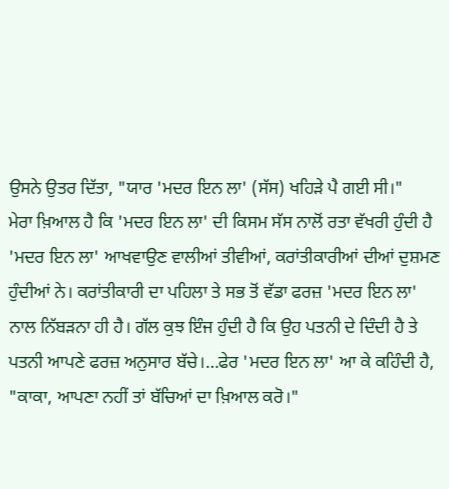ਉਸਨੇ ਉਤਰ ਦਿੱਤਾ, "ਯਾਰ 'ਮਦਰ ਇਨ ਲਾ' (ਸੱਸ) ਖਹਿੜੇ ਪੈ ਗਈ ਸੀ।"
ਮੇਰਾ ਖ਼ਿਆਲ ਹੈ ਕਿ 'ਮਦਰ ਇਨ ਲਾ' ਦੀ ਕਿਸਮ ਸੱਸ ਨਾਲੋਂ ਰਤਾ ਵੱਖਰੀ ਹੁੰਦੀ ਹੈ
'ਮਦਰ ਇਨ ਲਾ' ਆਖਵਾਉਣ ਵਾਲੀਆਂ ਤੀਵੀਆਂ, ਕਰਾਂਤੀਕਾਰੀਆਂ ਦੀਆਂ ਦੁਸ਼ਮਣ ਹੁੰਦੀਆਂ ਨੇ। ਕਰਾਂਤੀਕਾਰੀ ਦਾ ਪਹਿਲਾ ਤੇ ਸਭ ਤੋਂ ਵੱਡਾ ਫਰਜ਼ 'ਮਦਰ ਇਨ ਲਾ' ਨਾਲ ਨਿੱਬੜਨਾ ਹੀ ਹੈ। ਗੱਲ ਕੁਝ ਇੰਜ ਹੁੰਦੀ ਹੈ ਕਿ ਉਹ ਪਤਨੀ ਦੇ ਦਿੰਦੀ ਹੈ ਤੇ ਪਤਨੀ ਆਪਣੇ ਫਰਜ਼ ਅਨੁਸਾਰ ਬੱਚੇ।…ਫੇਰ 'ਮਦਰ ਇਨ ਲਾ' ਆ ਕੇ ਕਹਿੰਦੀ ਹੈ, "ਕਾਕਾ, ਆਪਣਾ ਨਹੀਂ ਤਾਂ ਬੱਚਿਆਂ ਦਾ ਖ਼ਿਆਲ ਕਰੋ।"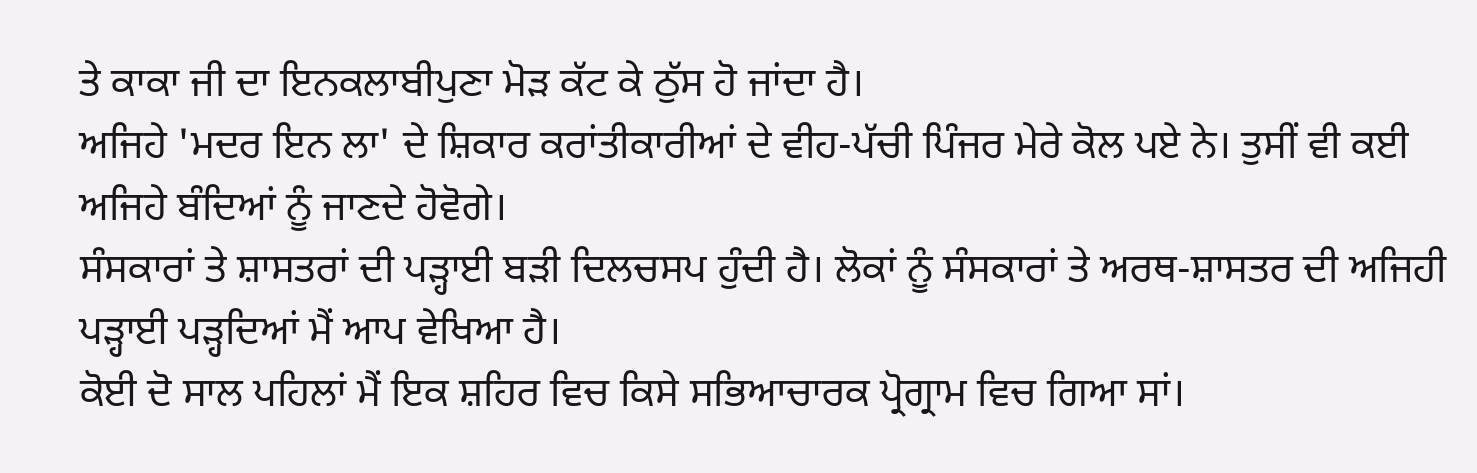ਤੇ ਕਾਕਾ ਜੀ ਦਾ ਇਨਕਲਾਬੀਪੁਣਾ ਮੋੜ ਕੱਟ ਕੇ ਠੁੱਸ ਹੋ ਜਾਂਦਾ ਹੈ।
ਅਜਿਹੇ 'ਮਦਰ ਇਨ ਲਾ' ਦੇ ਸ਼ਿਕਾਰ ਕਰਾਂਤੀਕਾਰੀਆਂ ਦੇ ਵੀਹ-ਪੱਚੀ ਪਿੰਜਰ ਮੇਰੇ ਕੋਲ ਪਏ ਨੇ। ਤੁਸੀਂ ਵੀ ਕਈ ਅਜਿਹੇ ਬੰਦਿਆਂ ਨੂੰ ਜਾਣਦੇ ਹੋਵੋਗੇ।
ਸੰਸਕਾਰਾਂ ਤੇ ਸ਼ਾਸਤਰਾਂ ਦੀ ਪੜ੍ਹਾਈ ਬੜੀ ਦਿਲਚਸਪ ਹੁੰਦੀ ਹੈ। ਲੋਕਾਂ ਨੂੰ ਸੰਸਕਾਰਾਂ ਤੇ ਅਰਥ-ਸ਼ਾਸਤਰ ਦੀ ਅਜਿਹੀ ਪੜ੍ਹਾਈ ਪੜ੍ਹਦਿਆਂ ਮੈਂ ਆਪ ਵੇਖਿਆ ਹੈ।
ਕੋਈ ਦੋ ਸਾਲ ਪਹਿਲਾਂ ਮੈਂ ਇਕ ਸ਼ਹਿਰ ਵਿਚ ਕਿਸੇ ਸਭਿਆਚਾਰਕ ਪ੍ਰੋਗ੍ਰਾਮ ਵਿਚ ਗਿਆ ਸਾਂ।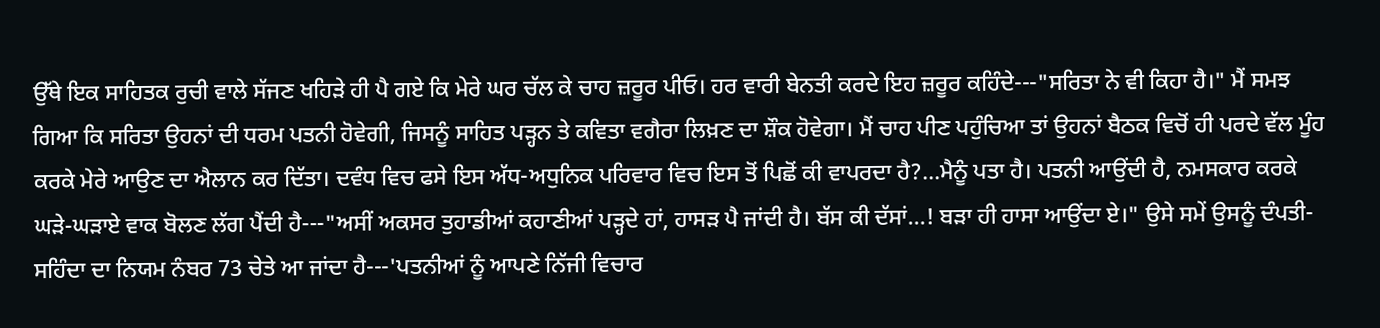ਉੱਥੇ ਇਕ ਸਾਹਿਤਕ ਰੁਚੀ ਵਾਲੇ ਸੱਜਣ ਖਹਿੜੇ ਹੀ ਪੈ ਗਏ ਕਿ ਮੇਰੇ ਘਰ ਚੱਲ ਕੇ ਚਾਹ ਜ਼ਰੂਰ ਪੀਓ। ਹਰ ਵਾਰੀ ਬੇਨਤੀ ਕਰਦੇ ਇਹ ਜ਼ਰੂਰ ਕਹਿੰਦੇ---"ਸਰਿਤਾ ਨੇ ਵੀ ਕਿਹਾ ਹੈ।" ਮੈਂ ਸਮਝ ਗਿਆ ਕਿ ਸਰਿਤਾ ਉਹਨਾਂ ਦੀ ਧਰਮ ਪਤਨੀ ਹੋਵੇਗੀ, ਜਿਸਨੂੰ ਸਾਹਿਤ ਪੜ੍ਹਨ ਤੇ ਕਵਿਤਾ ਵਗੈਰਾ ਲਿਖ਼ਣ ਦਾ ਸ਼ੌਕ ਹੋਵੇਗਾ। ਮੈਂ ਚਾਹ ਪੀਣ ਪਹੁੰਚਿਆ ਤਾਂ ਉਹਨਾਂ ਬੈਠਕ ਵਿਚੋਂ ਹੀ ਪਰਦੇ ਵੱਲ ਮੂੰਹ ਕਰਕੇ ਮੇਰੇ ਆਉਣ ਦਾ ਐਲਾਨ ਕਰ ਦਿੱਤਾ। ਦਵੰਧ ਵਿਚ ਫਸੇ ਇਸ ਅੱਧ-ਅਧੁਨਿਕ ਪਰਿਵਾਰ ਵਿਚ ਇਸ ਤੋਂ ਪਿਛੋਂ ਕੀ ਵਾਪਰਦਾ ਹੈ?...ਮੈਨੂੰ ਪਤਾ ਹੈ। ਪਤਨੀ ਆਉਂਦੀ ਹੈ, ਨਮਸਕਾਰ ਕਰਕੇ ਘੜੇ-ਘੜਾਏ ਵਾਕ ਬੋਲਣ ਲੱਗ ਪੈਂਦੀ ਹੈ---"ਅਸੀਂ ਅਕਸਰ ਤੁਹਾਡੀਆਂ ਕਹਾਣੀਆਂ ਪੜ੍ਹਦੇ ਹਾਂ, ਹਾਸੜ ਪੈ ਜਾਂਦੀ ਹੈ। ਬੱਸ ਕੀ ਦੱਸਾਂ…! ਬੜਾ ਹੀ ਹਾਸਾ ਆਉਂਦਾ ਏ।" ਉਸੇ ਸਮੇਂ ਉਸਨੂੰ ਦੰਪਤੀ-ਸਹਿੰਦਾ ਦਾ ਨਿਯਮ ਨੰਬਰ 73 ਚੇਤੇ ਆ ਜਾਂਦਾ ਹੈ---'ਪਤਨੀਆਂ ਨੂੰ ਆਪਣੇ ਨਿੱਜੀ ਵਿਚਾਰ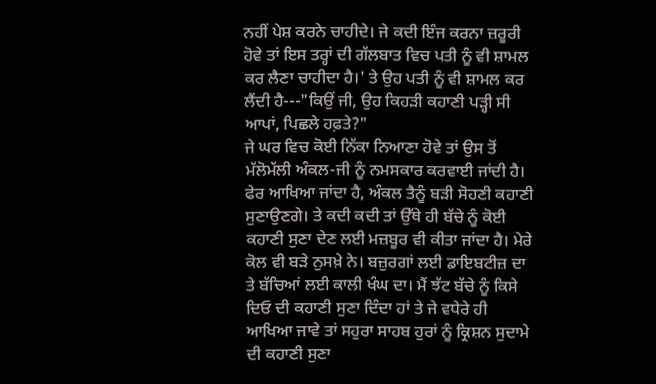ਨਹੀਂ ਪੇਸ਼ ਕਰਨੇ ਚਾਹੀਦੇ। ਜੇ ਕਦੀ ਇੰਜ ਕਰਨਾ ਜ਼ਰੂਰੀ ਹੋਵੇ ਤਾਂ ਇਸ ਤਰ੍ਹਾਂ ਦੀ ਗੱਲਬਾਤ ਵਿਚ ਪਤੀ ਨੂੰ ਵੀ ਸ਼ਾਮਲ ਕਰ ਲੈਣਾ ਚਾਹੀਦਾ ਹੈ।' ਤੇ ਉਹ ਪਤੀ ਨੂੰ ਵੀ ਸ਼ਾਮਲ ਕਰ ਲੈਂਦੀ ਹੈ---"ਕਿਉਂ ਜੀ, ਉਹ ਕਿਹੜੀ ਕਹਾਣੀ ਪੜ੍ਹੀ ਸੀ ਆਪਾਂ, ਪਿਛਲੇ ਹਫ਼ਤੇ?"
ਜੇ ਘਰ ਵਿਚ ਕੋਈ ਨਿੱਕਾ ਨਿਆਣਾ ਹੋਵੇ ਤਾਂ ਉਸ ਤੋਂ ਮੱਲੋਮੱਲੀ ਅੰਕਲ-ਜੀ ਨੂੰ ਨਮਸਕਾਰ ਕਰਵਾਈ ਜਾਂਦੀ ਹੈ। ਫੇਰ ਆਖਿਆ ਜਾਂਦਾ ਹੈ, ਅੰਕਲ ਤੈਨੂੰ ਬੜੀ ਸੋਹਣੀ ਕਹਾਣੀ ਸੁਣਾਉਣਗੇ। ਤੇ ਕਦੀ ਕਦੀ ਤਾਂ ਉੱਥੇ ਹੀ ਬੱਚੇ ਨੂੰ ਕੋਈ ਕਹਾਣੀ ਸੁਣਾ ਦੇਣ ਲਈ ਮਜ਼ਬੂਰ ਵੀ ਕੀਤਾ ਜਾਂਦਾ ਹੈ। ਮੇਰੇ ਕੋਲ ਵੀ ਬੜੇ ਨੁਸਖ਼ੇ ਨੇ। ਬਜ਼ੁਰਗਾਂ ਲਈ ਡਾਇਬਟੀਜ਼ ਦਾ ਤੇ ਬੱਚਿਆਂ ਲਈ ਕਾਲੀ ਖੰਘ ਦਾ। ਮੈਂ ਝੱਟ ਬੱਚੇ ਨੂੰ ਕਿਸੇ ਦਿਓ ਦੀ ਕਹਾਣੀ ਸੁਣਾ ਦਿੰਦਾ ਹਾਂ ਤੇ ਜੇ ਵਧੇਰੇ ਹੀ ਆਖਿਆ ਜਾਵੇ ਤਾਂ ਸਹੁਰਾ ਸਾਹਬ ਹੁਰਾਂ ਨੂੰ ਕ੍ਰਿਸ਼ਨ ਸੁਦਾਮੇ ਦੀ ਕਹਾਣੀ ਸੁਣਾ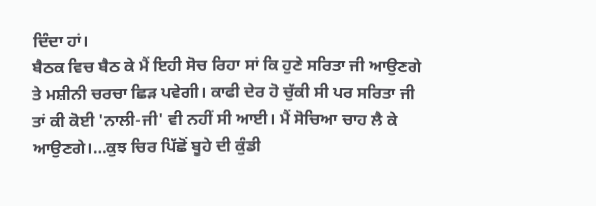ਦਿੰਦਾ ਹਾਂ।
ਬੈਠਕ ਵਿਚ ਬੈਠ ਕੇ ਮੈਂ ਇਹੀ ਸੋਚ ਰਿਹਾ ਸਾਂ ਕਿ ਹੁਣੇ ਸਰਿਤਾ ਜੀ ਆਉਣਗੇ ਤੇ ਮਸ਼ੀਨੀ ਚਰਚਾ ਛਿੜ ਪਵੇਗੀ। ਕਾਫੀ ਦੇਰ ਹੋ ਚੁੱਕੀ ਸੀ ਪਰ ਸਰਿਤਾ ਜੀ ਤਾਂ ਕੀ ਕੋਈ 'ਨਾਲੀ-ਜੀ' ਵੀ ਨਹੀਂ ਸੀ ਆਈ। ਮੈਂ ਸੋਚਿਆ ਚਾਹ ਲੈ ਕੇ ਆਉਣਗੇ।…ਕੁਝ ਚਿਰ ਪਿੱਛੋਂ ਬੂਹੇ ਦੀ ਕੁੰਡੀ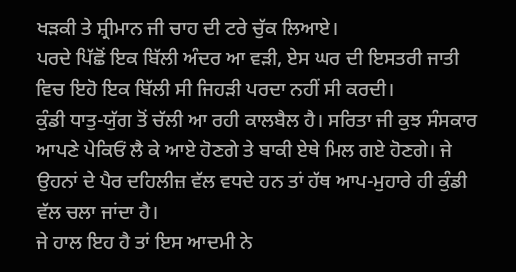ਖੜਕੀ ਤੇ ਸ਼੍ਰੀਮਾਨ ਜੀ ਚਾਹ ਦੀ ਟਰੇ ਚੁੱਕ ਲਿਆਏ।
ਪਰਦੇ ਪਿੱਛੋਂ ਇਕ ਬਿੱਲੀ ਅੰਦਰ ਆ ਵੜੀ, ਏਸ ਘਰ ਦੀ ਇਸਤਰੀ ਜਾਤੀ ਵਿਚ ਇਹੋ ਇਕ ਬਿੱਲੀ ਸੀ ਜਿਹੜੀ ਪਰਦਾ ਨਹੀਂ ਸੀ ਕਰਦੀ।
ਕੁੰਡੀ ਧਾਤੁ-ਯੁੱਗ ਤੋਂ ਚੱਲੀ ਆ ਰਹੀ ਕਾਲਬੈਲ ਹੈ। ਸਰਿਤਾ ਜੀ ਕੁਝ ਸੰਸਕਾਰ ਆਪਣੇ ਪੇਕਿਓਂ ਲੈ ਕੇ ਆਏ ਹੋਣਗੇ ਤੇ ਬਾਕੀ ਏਥੇ ਮਿਲ ਗਏ ਹੋਣਗੇ। ਜੇ ਉਹਨਾਂ ਦੇ ਪੈਰ ਦਹਿਲੀਜ਼ ਵੱਲ ਵਧਦੇ ਹਨ ਤਾਂ ਹੱਥ ਆਪ-ਮੁਹਾਰੇ ਹੀ ਕੁੰਡੀ ਵੱਲ ਚਲਾ ਜਾਂਦਾ ਹੈ।
ਜੇ ਹਾਲ ਇਹ ਹੈ ਤਾਂ ਇਸ ਆਦਮੀ ਨੇ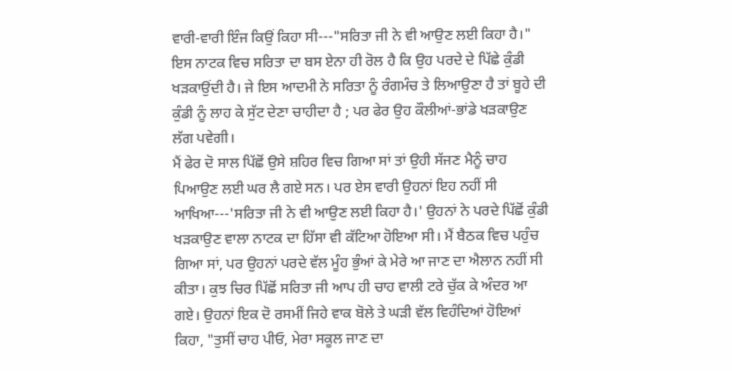ਵਾਰੀ-ਵਾਰੀ ਇੰਜ ਕਿਉਂ ਕਿਹਾ ਸੀ---"ਸਰਿਤਾ ਜੀ ਨੇ ਵੀ ਆਉਣ ਲਈ ਕਿਹਾ ਹੈ।" ਇਸ ਨਾਟਕ ਵਿਚ ਸਰਿਤਾ ਦਾ ਬਸ ਏਨਾ ਹੀ ਰੋਲ ਹੈ ਕਿ ਉਹ ਪਰਦੇ ਦੇ ਪਿੱਛੇ ਕੁੰਡੀ ਖੜਕਾਉਂਦੀ ਹੈ। ਜੇ ਇਸ ਆਦਮੀ ਨੇ ਸਰਿਤਾ ਨੂੰ ਰੰਗਮੰਚ ਤੇ ਲਿਆਉਣਾ ਹੈ ਤਾਂ ਬੂਹੇ ਦੀ ਕੁੰਡੀ ਨੂੰ ਲਾਹ ਕੇ ਸੁੱਟ ਦੇਣਾ ਚਾਹੀਦਾ ਹੈ ; ਪਰ ਫੇਰ ਉਹ ਕੌਲੀਆਂ-ਭਾਂਡੇ ਖੜਕਾਉਣ ਲੱਗ ਪਵੇਗੀ।
ਮੈਂ ਫੇਰ ਦੋ ਸਾਲ ਪਿੱਛੋਂ ਉਸੇ ਸ਼ਹਿਰ ਵਿਚ ਗਿਆ ਸਾਂ ਤਾਂ ਉਹੀ ਸੱਜਣ ਮੈਨੂੰ ਚਾਹ ਪਿਆਉਣ ਲਈ ਘਰ ਲੈ ਗਏ ਸਨ। ਪਰ ਏਸ ਵਾਰੀ ਉਹਨਾਂ ਇਹ ਨਹੀਂ ਸੀ ਆਖਿਆ---'ਸਰਿਤਾ ਜੀ ਨੇ ਵੀ ਆਉਣ ਲਈ ਕਿਹਾ ਹੈ।' ਉਹਨਾਂ ਨੇ ਪਰਦੇ ਪਿੱਛੋਂ ਕੁੰਡੀ ਖੜਕਾਉਣ ਵਾਲਾ ਨਾਟਕ ਦਾ ਹਿੱਸਾ ਵੀ ਕੱਟਿਆ ਹੋਇਆ ਸੀ। ਮੈਂ ਬੈਠਕ ਵਿਚ ਪਹੁੰਚ ਗਿਆ ਸਾਂ, ਪਰ ਉਹਨਾਂ ਪਰਦੇ ਵੱਲ ਮੂੰਹ ਭੁੰਆਂ ਕੇ ਮੇਰੇ ਆ ਜਾਣ ਦਾ ਐਲਾਨ ਨਹੀਂ ਸੀ ਕੀਤਾ। ਕੁਝ ਚਿਰ ਪਿੱਛੋਂ ਸਰਿਤਾ ਜੀ ਆਪ ਹੀ ਚਾਹ ਵਾਲੀ ਟਰੇ ਚੁੱਕ ਕੇ ਅੰਦਰ ਆ ਗਏ। ਉਹਨਾਂ ਇਕ ਦੋ ਰਸਮੀਂ ਜਿਹੇ ਵਾਕ ਬੋਲੇ ਤੇ ਘੜੀ ਵੱਲ ਵਿਹੰਦਿਆਂ ਹੋਇਆਂ ਕਿਹਾ, "ਤੁਸੀਂ ਚਾਹ ਪੀਓ, ਮੇਰਾ ਸਕੂਲ ਜਾਣ ਦਾ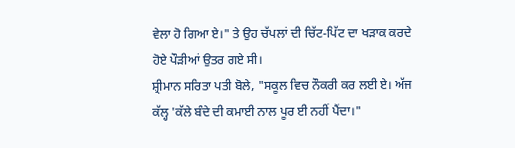ਵੇਲਾ ਹੋ ਗਿਆ ਏ।" ਤੇ ਉਹ ਚੱਪਲਾਂ ਦੀ ਚਿੱਟ-ਪਿੱਟ ਦਾ ਖੜਾਕ ਕਰਦੇ ਹੋਏ ਪੌੜੀਆਂ ਉਤਰ ਗਏ ਸੀ।
ਸ਼੍ਰੀਮਾਨ ਸਰਿਤਾ ਪਤੀ ਬੋਲੇ, "ਸਕੂਲ ਵਿਚ ਨੌਕਰੀ ਕਰ ਲਈ ਏ। ਅੱਜ ਕੱਲ੍ਹ 'ਕੱਲੇ ਬੰਦੇ ਦੀ ਕਮਾਈ ਨਾਲ ਪੂਰ ਈ ਨਹੀਂ ਪੈਂਦਾ।"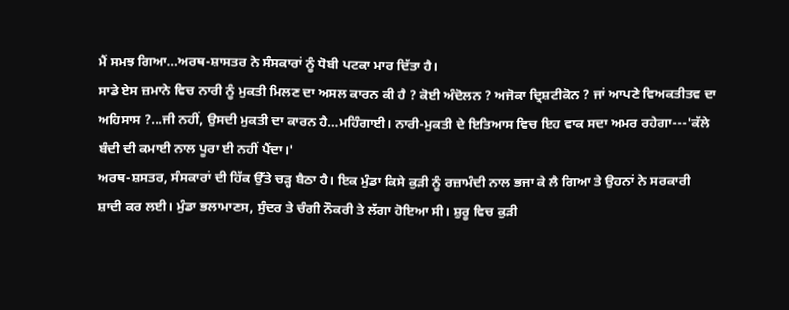ਮੈਂ ਸਮਝ ਗਿਆ…ਅਰਥ-ਸ਼ਾਸਤਰ ਨੇ ਸੰਸਕਾਰਾਂ ਨੂੰ ਧੋਬੀ ਪਟਕਾ ਮਾਰ ਦਿੱਤਾ ਹੈ।
ਸਾਡੇ ਏਸ ਜ਼ਮਾਨੇ ਵਿਚ ਨਾਰੀ ਨੂੰ ਮੁਕਤੀ ਮਿਲਣ ਦਾ ਅਸਲ ਕਾਰਨ ਕੀ ਹੈ ? ਕੋਈ ਅੰਦੋਲਨ ? ਅਜੋਕਾ ਦ੍ਰਿਸ਼ਟੀਕੋਨ ? ਜਾਂ ਆਪਣੇ ਵਿਅਕਤੀਤਵ ਦਾ ਅਹਿਸਾਸ ?...ਜੀ ਨਹੀਂ, ਉਸਦੀ ਮੁਕਤੀ ਦਾ ਕਾਰਨ ਹੈ…ਮਹਿੰਗਾਈ। ਨਾਰੀ-ਮੁਕਤੀ ਦੇ ਇਤਿਆਸ ਵਿਚ ਇਹ ਵਾਕ ਸਦਾ ਅਮਰ ਰਹੇਗਾ---'ਕੱਲੇ ਬੰਦੀ ਦੀ ਕਮਾਈ ਨਾਲ ਪੂਰਾ ਈ ਨਹੀਂ ਪੈਂਦਾ।'
ਅਰਥ-ਸ਼ਸਤਰ, ਸੰਸਕਾਰਾਂ ਦੀ ਹਿੱਕ ਉੱਤੇ ਚੜ੍ਹ ਬੈਠਾ ਹੈ। ਇਕ ਮੁੰਡਾ ਕਿਸੇ ਕੁੜੀ ਨੂੰ ਰਜ਼ਾਮੰਦੀ ਨਾਲ ਭਜਾ ਕੇ ਲੈ ਗਿਆ ਤੇ ਉਹਨਾਂ ਨੇ ਸਰਕਾਰੀ ਸ਼ਾਦੀ ਕਰ ਲਈ। ਮੁੰਡਾ ਭਲਾਮਾਣਸ, ਸੁੰਦਰ ਤੇ ਚੰਗੀ ਨੌਕਰੀ ਤੇ ਲੱਗਾ ਹੋਇਆ ਸੀ। ਸ਼ੁਰੂ ਵਿਚ ਕੁੜੀ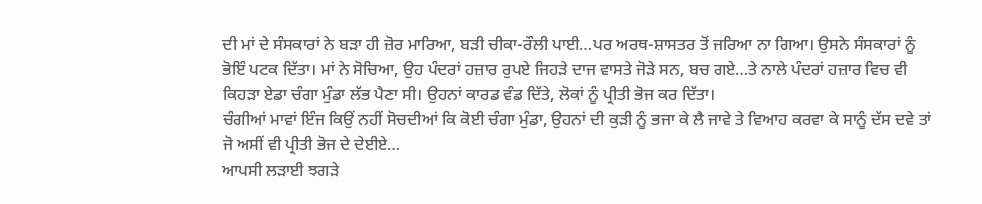ਦੀ ਮਾਂ ਦੇ ਸੰਸਕਾਰਾਂ ਨੇ ਬੜਾ ਹੀ ਜ਼ੋਰ ਮਾਰਿਆ, ਬੜੀ ਚੀਕਾ-ਰੌਲੀ ਪਾਈ…ਪਰ ਅਰਥ-ਸ਼ਾਸਤਰ ਤੋਂ ਜਰਿਆ ਨਾ ਗਿਆ। ਉਸਨੇ ਸੰਸਕਾਰਾਂ ਨੂੰ ਭੋਇੰ ਪਟਕ ਦਿੱਤਾ। ਮਾਂ ਨੇ ਸੋਚਿਆ, ਉਹ ਪੰਦਰਾਂ ਹਜ਼ਾਰ ਰੁਪਏ ਜਿਹੜੇ ਦਾਜ ਵਾਸਤੇ ਜੋੜੇ ਸਨ, ਬਚ ਗਏ…ਤੇ ਨਾਲੇ ਪੰਦਰਾਂ ਹਜ਼ਾਰ ਵਿਚ ਵੀ ਕਿਹੜਾ ਏਡਾ ਚੰਗਾ ਮੁੰਡਾ ਲੱਭ ਪੈਣਾ ਸੀ। ਉਹਨਾਂ ਕਾਰਡ ਵੰਡ ਦਿੱਤੇ, ਲੋਕਾਂ ਨੂੰ ਪ੍ਰੀਤੀ ਭੋਜ ਕਰ ਦਿੱਤਾ।
ਚੰਗੀਆਂ ਮਾਵਾਂ ਇੰਜ ਕਿਉਂ ਨਹੀਂ ਸੋਚਦੀਆਂ ਕਿ ਕੋਈ ਚੰਗਾ ਮੁੰਡਾ, ਉਹਨਾਂ ਦੀ ਕੁੜੀ ਨੂੰ ਭਜਾ ਕੇ ਲੈ ਜਾਵੇ ਤੇ ਵਿਆਹ ਕਰਵਾ ਕੇ ਸਾਨੂੰ ਦੱਸ ਦਵੇ ਤਾਂ ਜੋ ਅਸੀਂ ਵੀ ਪ੍ਰੀਤੀ ਭੋਜ ਦੇ ਦੇਈਏ…
ਆਪਸੀ ਲੜਾਈ ਝਗੜੇ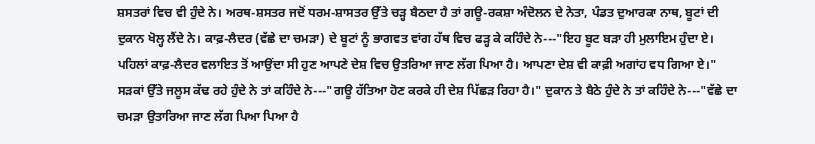ਸ਼ਸਤਰਾਂ ਵਿਚ ਵੀ ਹੁੰਦੇ ਨੇ। ਅਰਥ-ਸ਼ਸਤਰ ਜਦੋਂ ਧਰਮ-ਸ਼ਾਸਤਰ ਉੱਤੇ ਚੜ੍ਹ ਬੈਠਦਾ ਹੈ ਤਾਂ ਗਊ-ਰਕਸ਼ਾ ਅੰਦੋਲਨ ਦੇ ਨੇਤਾ, ਪੰਡਤ ਦੁਆਰਕਾ ਨਾਥ, ਬੂਟਾਂ ਦੀ ਦੁਕਾਨ ਖੋਲ੍ਹ ਲੈਂਦੇ ਨੇ। ਕਾਫ਼-ਲੈਦਰ (ਵੱਛੇ ਦਾ ਚਮੜਾ) ਦੇ ਬੂਟਾਂ ਨੂੰ ਭਾਗਵਤ ਵਾਂਗ ਹੱਥ ਵਿਚ ਫੜ੍ਹ ਕੇ ਕਹਿੰਦੇ ਨੇ---"ਇਹ ਬੂਟ ਬੜਾ ਹੀ ਮੁਲਾਇਮ ਹੁੰਦਾ ਏ। ਪਹਿਲਾਂ ਕਾਫ਼-ਲੈਦਰ ਵਲਾਇਤ ਤੋਂ ਆਉਂਦਾ ਸੀ ਹੁਣ ਆਪਣੇ ਦੇਸ਼ ਵਿਚ ਉਤਰਿਆ ਜਾਣ ਲੱਗ ਪਿਆ ਹੈ। ਆਪਣਾ ਦੇਸ਼ ਵੀ ਕਾਫ਼ੀ ਅਗਾਂਹ ਵਧ ਗਿਆ ਏ।"
ਸੜਕਾਂ ਉੱਤੇ ਜਲੂਸ ਕੱਢ ਰਹੇ ਹੁੰਦੇ ਨੇ ਤਾਂ ਕਹਿੰਦੇ ਨੇ---"ਗਊ ਹੱਤਿਆ ਹੋਣ ਕਰਕੇ ਹੀ ਦੇਸ਼ ਪਿੱਛੜ ਰਿਹਾ ਹੈ।" ਦੁਕਾਨ ਤੇ ਬੈਠੇ ਹੁੰਦੇ ਨੇ ਤਾਂ ਕਹਿੰਦੇ ਨੇ---"ਵੱਛੇ ਦਾ ਚਮੜਾ ਉਤਾਰਿਆ ਜਾਣ ਲੱਗ ਪਿਆ ਪਿਆ ਹੈ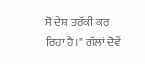ਸੋ ਦੇਸ਼ ਤਰੱਕੀ ਕਰ ਰਿਹਾ ਹੈ।" ਗੱਲਾਂ ਦੋਵੇਂ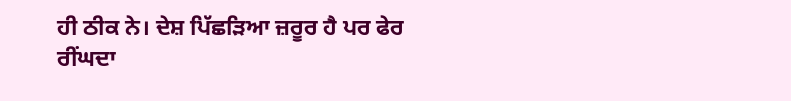ਹੀ ਠੀਕ ਨੇ। ਦੇਸ਼ ਪਿੱਛੜਿਆ ਜ਼ਰੂਰ ਹੈ ਪਰ ਫੇਰ ਰੀਂਘਦਾ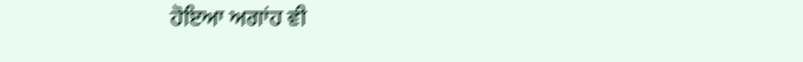ਹੋਇਆ ਅਗਾਂਹ ਵੀ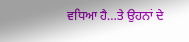ਵਧਿਆ ਹੈ…ਤੇ ਉਹਨਾਂ ਦੇ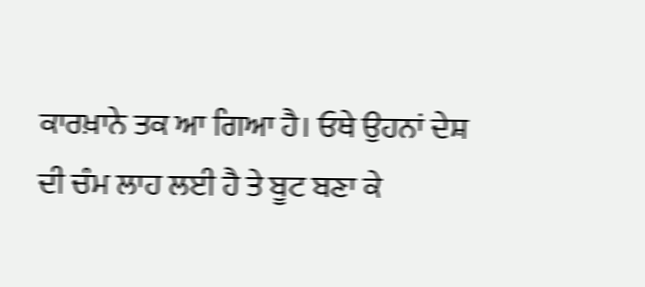ਕਾਰਖ਼ਾਨੇ ਤਕ ਆ ਗਿਆ ਹੈ। ਓਥੇ ਉਹਨਾਂ ਦੇਸ਼ ਦੀ ਚੰਮ ਲਾਹ ਲਈ ਹੈ ਤੇ ਬੂਟ ਬਣਾ ਕੇ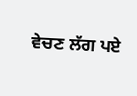ਵੇਚਣ ਲੱਗ ਪਏ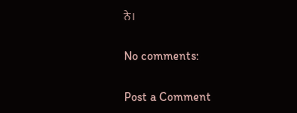ਨੇ।

No comments:

Post a Comment